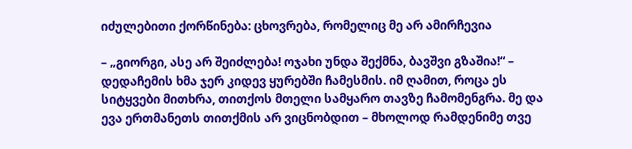იძულებითი ქორწინება: ცხოვრება, რომელიც მე არ ამირჩევია

– „გიორგი, ასე არ შეიძლება! ოჯახი უნდა შექმნა, ბავშვი გზაშია!“ – დედაჩემის ხმა ჯერ კიდევ ყურებში ჩამესმის. იმ ღამით, როცა ეს სიტყვები მითხრა, თითქოს მთელი სამყარო თავზე ჩამომენგრა. მე და ევა ერთმანეთს თითქმის არ ვიცნობდით – მხოლოდ რამდენიმე თვე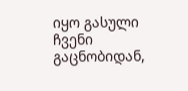იყო გასული ჩვენი გაცნობიდან,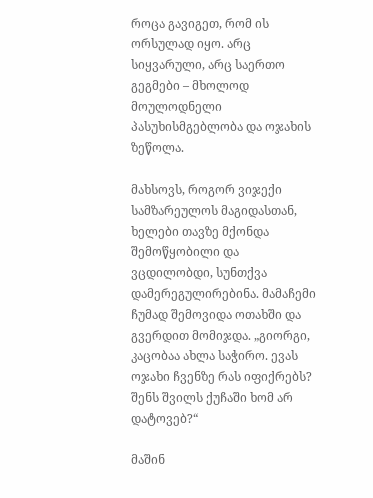როცა გავიგეთ, რომ ის ორსულად იყო. არც სიყვარული, არც საერთო გეგმები – მხოლოდ მოულოდნელი პასუხისმგებლობა და ოჯახის ზეწოლა.

მახსოვს, როგორ ვიჯექი სამზარეულოს მაგიდასთან, ხელები თავზე მქონდა შემოწყობილი და ვცდილობდი, სუნთქვა დამერეგულირებინა. მამაჩემი ჩუმად შემოვიდა ოთახში და გვერდით მომიჯდა. „გიორგი, კაცობაა ახლა საჭირო. ევას ოჯახი ჩვენზე რას იფიქრებს? შენს შვილს ქუჩაში ხომ არ დატოვებ?“

მაშინ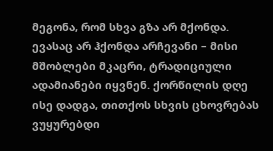მეგონა, რომ სხვა გზა არ მქონდა. ევასაც არ ჰქონდა არჩევანი – მისი მშობლები მკაცრი, ტრადიციული ადამიანები იყვნენ. ქორწილის დღე ისე დადგა, თითქოს სხვის ცხოვრებას ვუყურებდი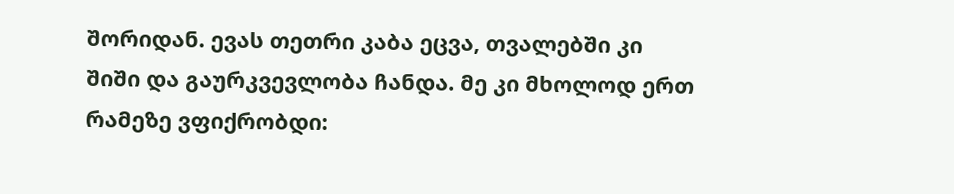შორიდან. ევას თეთრი კაბა ეცვა, თვალებში კი შიში და გაურკვევლობა ჩანდა. მე კი მხოლოდ ერთ რამეზე ვფიქრობდი: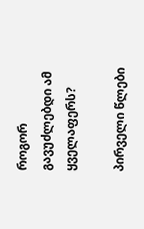როგორ გავუძლებდი ამ ყველაფერს?

პირველი წლები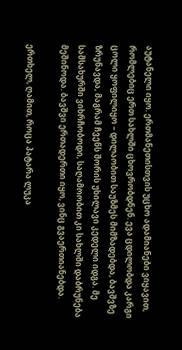აუტანელი იყო. ერთმანეთისთვის უცხო ადამიანები ვიყავით, რომლებიც ერთ სახლში ცხოვრობდნენ. ევა ცდილობდა კარგი ცოლი ყოფილიყო – დილაობით საუზმეს მიმზადებდა, ბავშვზე ზრუნავდა, მაგრამ ჩვენს შორის უხილავი კედელი იდგა. მე სამსახურში ვიხრჩობოდი, საღამოობით კი სახლში დაბრუნება მეშინოდა. ბავშვი ერთადერთი იყო, ვინც გვაერთიანებდა.

ერთხელ, ღამით, როცა პატარა ლუკა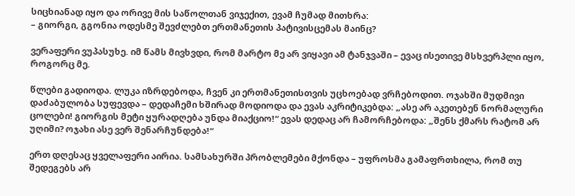სიცხიანად იყო და ორივე მის საწოლთან ვიჯექით, ევამ ჩუმად მითხრა:
– გიორგი, გგონია ოდესმე შევძლებთ ერთმანეთის პატივისცემას მაინც?

ვერაფერი ვუპასუხე. იმ წამს მივხვდი, რომ მარტო მე არ ვიყავი ამ ტანჯვაში – ევაც ისეთივე მსხვერპლი იყო, როგორც მე.

წლები გადიოდა. ლუკა იზრდებოდა, ჩვენ კი ერთმანეთისთვის უცხოებად ვრჩებოდით. ოჯახში მუდმივი დაძაბულობა სუფევდა – დედაჩემი ხშირად მოდიოდა და ევას აკრიტიკებდა: „ასე არ აკეთებენ ნორმალური ცოლები! გიორგის მეტი ყურადღება უნდა მიაქციო!“ ევას დედაც არ ჩამორჩებოდა: „შენს ქმარს რატომ არ უღიმი? ოჯახი ასე ვერ შენარჩუნდება!“

ერთ დღესაც ყველაფერი აირია. სამსახურში პრობლემები მქონდა – უფროსმა გამაფრთხილა, რომ თუ შედეგებს არ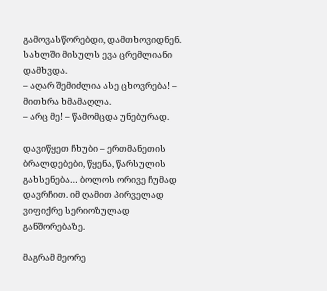გამოვასწორებდი, დამთხოვიდნენ. სახლში მისულს ევა ცრემლიანი დამხვდა.
– აღარ შემიძლია ასე ცხოვრება! – მითხრა ხმამაღლა.
– არც მე! – წამომცდა უნებურად.

დავიწყეთ ჩხუბი – ერთმანეთის ბრალდებები, წყენა, წარსულის გახსენება… ბოლოს ორივე ჩუმად დავრჩით. იმ ღამით პირველად ვიფიქრე სერიოზულად განშორებაზე.

მაგრამ მეორე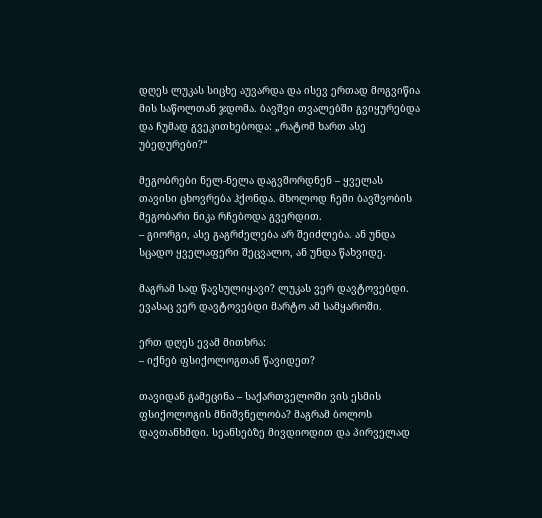დღეს ლუკას სიცხე აუვარდა და ისევ ერთად მოგვიწია მის საწოლთან ჯდომა. ბავშვი თვალებში გვიყურებდა და ჩუმად გვეკითხებოდა: „რატომ ხართ ასე უბედურები?“

მეგობრები ნელ-ნელა დაგვშორდნენ – ყველას თავისი ცხოვრება ჰქონდა. მხოლოდ ჩემი ბავშვობის მეგობარი ნიკა რჩებოდა გვერდით.
– გიორგი, ასე გაგრძელება არ შეიძლება. ან უნდა სცადო ყველაფერი შეცვალო, ან უნდა წახვიდე.

მაგრამ სად წავსულიყავი? ლუკას ვერ დავტოვებდი. ევასაც ვერ დავტოვებდი მარტო ამ სამყაროში.

ერთ დღეს ევამ მითხრა:
– იქნებ ფსიქოლოგთან წავიდეთ?

თავიდან გამეცინა – საქართველოში ვის ესმის ფსიქოლოგის მნიშვნელობა? მაგრამ ბოლოს დავთანხმდი. სეანსებზე მივდიოდით და პირველად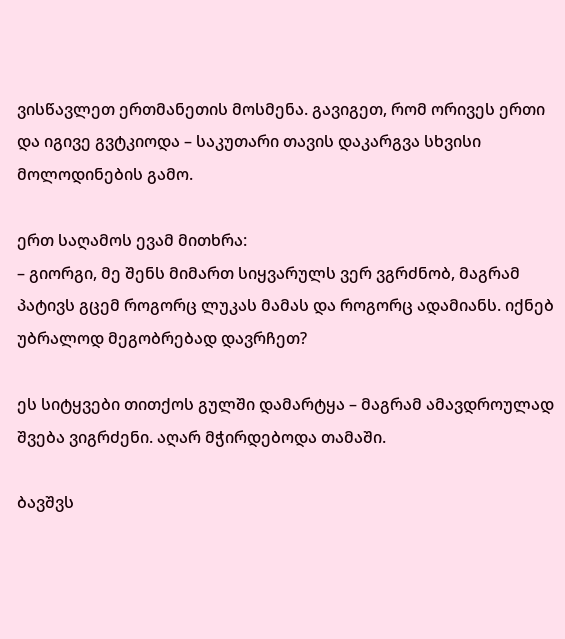ვისწავლეთ ერთმანეთის მოსმენა. გავიგეთ, რომ ორივეს ერთი და იგივე გვტკიოდა – საკუთარი თავის დაკარგვა სხვისი მოლოდინების გამო.

ერთ საღამოს ევამ მითხრა:
– გიორგი, მე შენს მიმართ სიყვარულს ვერ ვგრძნობ, მაგრამ პატივს გცემ როგორც ლუკას მამას და როგორც ადამიანს. იქნებ უბრალოდ მეგობრებად დავრჩეთ?

ეს სიტყვები თითქოს გულში დამარტყა – მაგრამ ამავდროულად შვება ვიგრძენი. აღარ მჭირდებოდა თამაში.

ბავშვს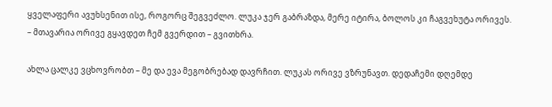ყველაფერი ავუხსენით ისე, როგორც შეგვეძლო. ლუკა ჯერ გაბრაზდა, მერე იტირა, ბოლოს კი ჩაგვეხუტა ორივეს.
– მთავარია ორივე გყავდეთ ჩემ გვერდით – გვითხრა.

ახლა ცალკე ვცხოვრობთ – მე და ევა მეგობრებად დავრჩით. ლუკას ორივე ვზრუნავთ. დედაჩემი დღემდე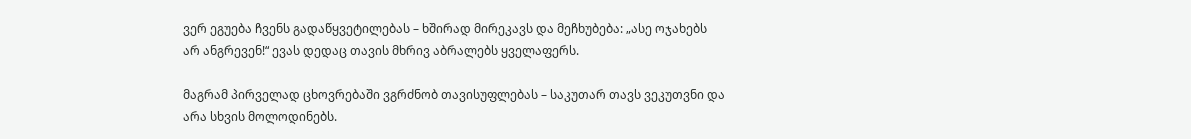ვერ ეგუება ჩვენს გადაწყვეტილებას – ხშირად მირეკავს და მეჩხუბება: „ასე ოჯახებს არ ანგრევენ!“ ევას დედაც თავის მხრივ აბრალებს ყველაფერს.

მაგრამ პირველად ცხოვრებაში ვგრძნობ თავისუფლებას – საკუთარ თავს ვეკუთვნი და არა სხვის მოლოდინებს.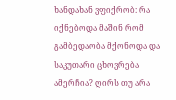ხანდახან ვფიქრობ: რა იქნებოდა მაშინ რომ გამბედაობა მქონოდა და საკუთარი ცხოვრება ამერჩია? ღირს თუ არა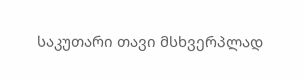საკუთარი თავი მსხვერპლად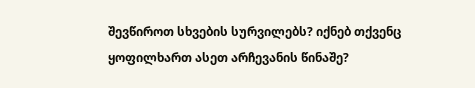შევწიროთ სხვების სურვილებს? იქნებ თქვენც ყოფილხართ ასეთ არჩევანის წინაშე?